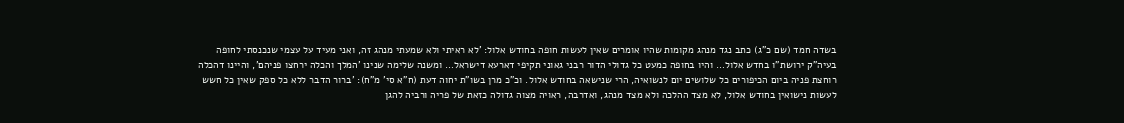בשדה חמד (שם כ"ג) כתב נגד מנהג מקומות שהיו אומרים שאין לעשות חופה בחודש אלול: 'לא ראיתי ולא שמעתי מנהג זה, ואני מעיד על עצמי שנכנסתי לחופה בעיה"ק ירושת"ו בחדש אלול… והיו בחופה כמעט כל גדולי הדור רבני גאוני תקיפי דארעא דישראל… ומשנה שלימה שנינו 'המלך והכלה ירחצו פניהם', והיינו דהכלה רוחצת פניה ביום הכיפורים כל שלושים יום לנשואיה, הרי שנישאה בחודש אלול. וכ"כ מרן בשו"ת יחוה דעת (ח"א סי' מ"ח): 'ברור הדבר ללא כל ספק שאין כל חשש לעשות נישואין בחודש אלול, לא מצד ההלכה ולא מצד מנהג, ואדרבה, ראויה מצוה גדולה כזאת של פריה ורביה להגן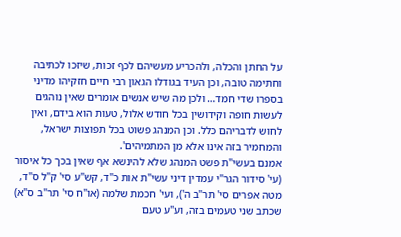על החתן והכלה, ולהכריע מעשיהם לכף זכות, שיזכו לכתיבה וחתימה טובה, וכן העיד בגודלו הגאון רבי חיים חזקיהו מדיני בספרו שדי חמד… ולכן מה שיש אנשים אומרים שאין נוהגים לעשות חופה וקידושין בכל חודש אלול, טעות הוא בידם, ואין לחוש לדבריהם כלל. וכן המנהג פשוט בכל תפוצות ישראל, והמחמיר בזה אינו אלא מן המתמיהים'.
אמנם בעשי"ת פשט המנהג שלא להינשא אף שאין בכך כל איסור (עי' סידור הגר"י עמדין דיני עשי"ת אות כ"ד, קש"ע סי' ק"ל ס"ד, מטה אפרים סי' תר"ב ה'), ועי' חכמת שלמה (או"ח סי' תר"ב ס"א) שכתב שני טעמים בזה, וע"ע טעם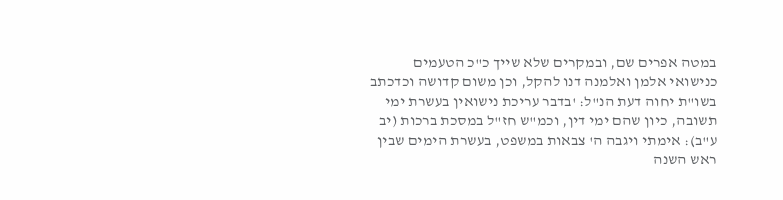במטה אפרים שם, ובמקרים שלא שייך כ"כ הטעמים כנישואי אלמן ואלמנה דנו להקל, וכן משום קדושה וכדכתב בשו"ת יחוה דעת הנ"ל: 'בדבר עריכת נישואין בעשרת ימי תשובה, כיון שהם ימי דין, וכמ"ש חז"ל במסכת ברכות (יב ע"ב): אימתי ויגבה ה' צבאות במשפט, בעשרת הימים שבין ראש השנה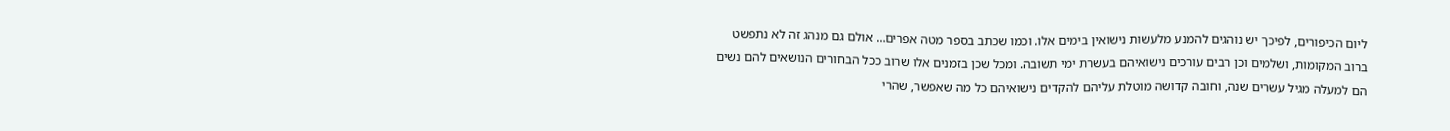ליום הכיפורים, לפיכך יש נוהגים להמנע מלעשות נישואין בימים אלו. וכמו שכתב בספר מטה אפרים… אולם גם מנהג זה לא נתפשט ברוב המקומות, ושלמים וכן רבים עורכים נישואיהם בעשרת ימי תשובה. ומכל שכן בזמנים אלו שרוב ככל הבחורים הנושאים להם נשים הם למעלה מגיל עשרים שנה, וחובה קדושה מוטלת עליהם להקדים נישואיהם כל מה שאפשר, שהרי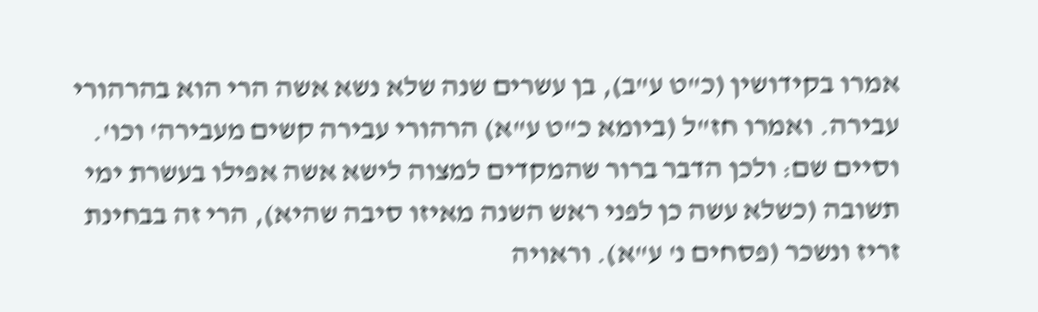אמרו בקידושין (כ"ט ע"ב), בן עשרים שנה שלא נשא אשה הרי הוא בהרהורי עבירה. ואמרו חז"ל (ביומא כ"ט ע"א) הרהורי עבירה קשים מעבירה' וכו'. וסיים שם: ולכן הדבר ברור שהמקדים למצוה לישא אשה אפילו בעשרת ימי תשובה (כשלא עשה כן לפני ראש השנה מאיזו סיבה שהיא), הרי זה בבחינת זריז ונשכר (פסחים נ' ע"א). וראויה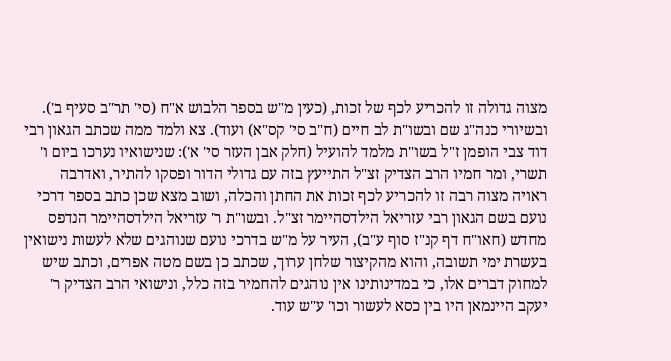מצוה גדולה זו להכריע לכף של זכות, (כעין מ"ש בספר הלבוש א"ח (סי' תר"ב סעיף ב'). ובשיורי כנה"ג שם ובשו"ת לב חיים (ח"ב סי' קס"א) ועוד). צא ולמד ממה שכתב הגאון רבי דוד צבי הופמן ז"ל בשו"ת מלמד להועיל (חלק אבן העזר סי' א'): שנישואיו נערכו ביום ו' תשרי, ומר חמיו הרב הצדיק זצ"ל התייעץ בזה עם גדולי הדור ופסקו להתיר, ואדרבה ראויה מצוה רבה זו להכריע לכף זכות את החתן והכלה, ושוב מצא שכן כתב בספר דרכי נועם בשם הגאון רבי עזריאל הילדסהיימר זצ"ל. ובשו"ת ר' עזריאל הילדסהיימר הנדפס מחדש (חאו"ח דף קנ"ז סוף ע"ב), העיר על מ"ש בדרכי נועם שנוהגים שלא לעשות נישואין בעשרת ימי תשובה, והוא מהקיצור שלחן ערוך, שכתב כן בשם מטה אפרים, וכתב שיש למחוק דברים אלו, כי במדינותינו אין נוהגים להחמיר בזה כלל, ונישואי הרב הצדיק ר' יעקב היינמאן היו בין כסא לעשור וכו' ע"ש עוד.